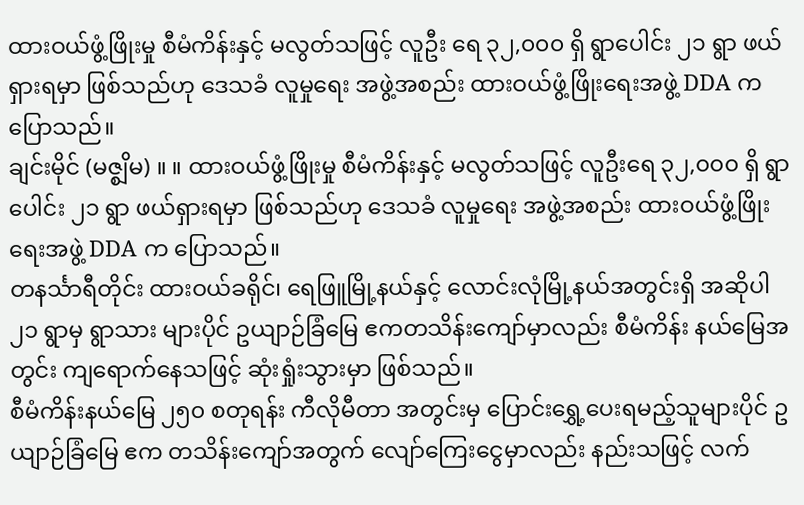ထားဝယ်ဖွံ့ဖြိုးမှု စီမံကိန်းနှင့် မလွတ်သဖြင့် လူဦး ရေ ၃၂,၀၀၀ ရှိ ရွာပေါင်း ၂၁ ရွာ ဖယ်ရှားရမှာ ဖြစ်သည်ဟု ဒေသခံ လူမှုရေး အဖွဲ့အစည်း ထားဝယ်ဖွံ့ဖြိုးရေးအဖွဲ့ DDA က ပြောသည်။
ချင်းမိုင် (မဇ္စျိမ) ။ ။ ထားဝယ်ဖွံ့ဖြိုးမှု စီမံကိန်းနှင့် မလွတ်သဖြင့် လူဦးရေ ၃၂,၀၀၀ ရှိ ရွာပေါင်း ၂၁ ရွာ ဖယ်ရှားရမှာ ဖြစ်သည်ဟု ဒေသခံ လူမှုရေး အဖွဲ့အစည်း ထားဝယ်ဖွံ့ဖြိုးရေးအဖွဲ့ DDA က ပြောသည်။
တနင်္သာရီတိုင်း ထားဝယ်ခရိုင်၊ ရေဖြူမြို့နယ်နှင့် လောင်းလုံမြို့နယ်အတွင်းရှိ အဆိုပါ ၂၁ ရွာမှ ရွာသား များပိုင် ဥယျာဉ်ခြံမြေ ဧကတသိန်းကျော်မှာလည်း စီမံကိန်း နယ်မြေအတွင်း ကျရောက်နေသဖြင့် ဆုံးရှုံးသွားမှာ ဖြစ်သည်။
စီမံကိန်းနယ်မြေ ၂၅၀ စတုရန်း ကီလိုမီတာ အတွင်းမှ ပြောင်းရွှေ့ပေးရမည့်သူများပိုင် ဥယျာဉ်ခြံမြေ ဧက တသိန်းကျော်အတွက် လျော်ကြေးငွေမှာလည်း နည်းသဖြင့် လက်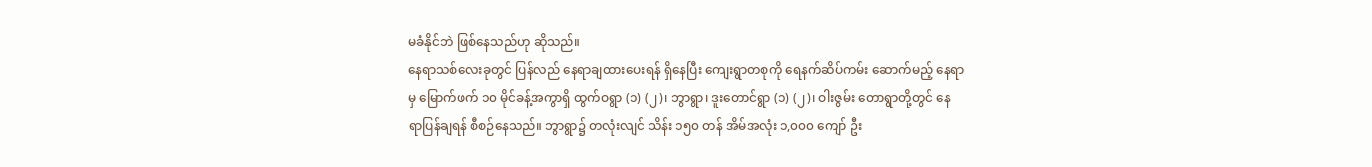မခံနိုင်ဘဲ ဖြစ်နေသည်ဟု ဆိုသည်။
နေရာသစ်လေးခုတွင် ပြန်လည် နေရာချထားပေးရန် ရှိနေပြီး ကျေးရွာတစုကို ရေနက်ဆိပ်ကမ်း ဆောက်မည့် နေရာမှ မြောက်ဖက် ၁၀ မိုင်ခန့်အကွာရှိ ထွက်ဝရွာ (၁) (၂)၊ ဘွာရွာ၊ ဒူးတောင်ရွာ (၁) (၂)၊ ဝါးဇွမ်း တောရွာတို့တွင် နေရာပြန်ချရန် စီစဉ်နေသည်။ ဘွာရွာ၌ တလုံးလျင် သိန်း ၁၅၀ တန် အိမ်အလုံး ၁,၀၀၀ ကျော် ဦး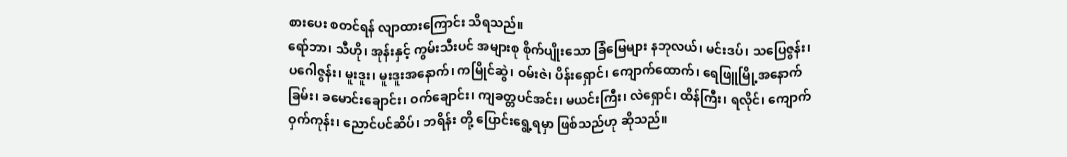စားပေး စတင်ရန် လျာထားကြောင်း သိရသည်။
ရော်ဘာ၊ သီဟို၊ အုန်းနှင့် ကွမ်းသီးပင် အများစု စိုက်ပျိုးသော ခြံမြေများ နဘုလယ်၊ မင်းဒပ်၊ သပြေဇွန်း၊ ပဂေါဇွန်း၊ မူးဒူး၊ မူးဒူးအနောက်၊ ကမြိုင်ဆွဲ၊ ဝမ်းဇဲ၊ ပိန်းရှောင်၊ ကျောက်ထောက်၊ ရေဖြူမြို့အနောက်ခြမ်း၊ ခမောင်းချောင်း၊ ဝက်ချောင်း၊ ကျခတ္တပင်အင်း၊ မယင်းကြီး၊ လဲရှောင်၊ ထိန်ကြီး၊ ရလိုင်၊ ကျောက်ဝှက်ကုန်း၊ ညောင်ပင်ဆိပ်၊ ဘရိန်း တို့ ပြောင်းရွေ့ရမှာ ဖြစ်သည်ဟု ဆိုသည်။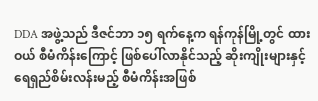DDA အဖွဲ့သည် ဒီဇင်ဘာ ၁၅ ရက်နေ့က ရန်ကုန်မြို့တွင် ထားဝယ် စီမံကိန်းကြောင့် ဖြစ်ပေါ်လာနိုင်သည့် ဆိုးကျိုးများနှင့် ရေရှည်စိမ်းလန်းမည့် စီမံကိန်းအဖြစ်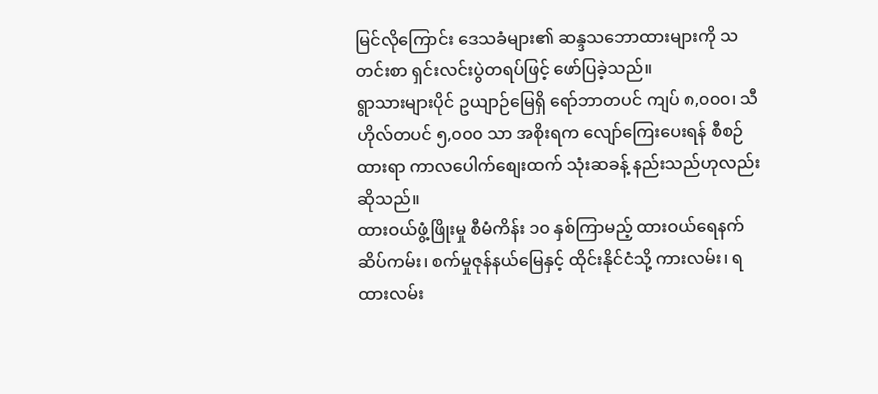မြင်လိုကြောင်း ဒေသခံများ၏ ဆန္ဒသဘောထားများကို သတင်းစာ ရှင်းလင်းပွဲတရပ်ဖြင့် ဖော်ပြခဲ့သည်။
ရွာသားများပိုင် ဥယျာဉ်မြေရှိ ရော်ဘာတပင် ကျပ် ၈,၀၀၀၊ သီဟိုလ်တပင် ၅,၀၀၀ သာ အစိုးရက လျော်ကြေးပေးရန် စီစဉ်ထားရာ ကာလပေါက်စျေးထက် သုံးဆခန့် နည်းသည်ဟုလည်း ဆိုသည်။
ထားဝယ်ဖွံ့ဖြိုးမှု စီမံကိန်း ၁၀ နှစ်ကြာမည့် ထားဝယ်ရေနက်ဆိပ်ကမ်း၊ စက်မှုဇုန်နယ်မြေနှင့် ထိုင်းနိုင်ငံသို့ ကားလမ်း၊ ရထားလမ်း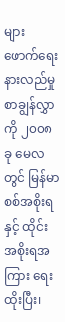များ ဖောက်ရေး နားလည်မှု စာချွန်လွှာကို ၂၀၀၈ ခု မေလတွင် မြန်မာစစ်အစိုးရနှင့် ထိုင်းအစိုးရအကြား ရေးထိုးပြီး၊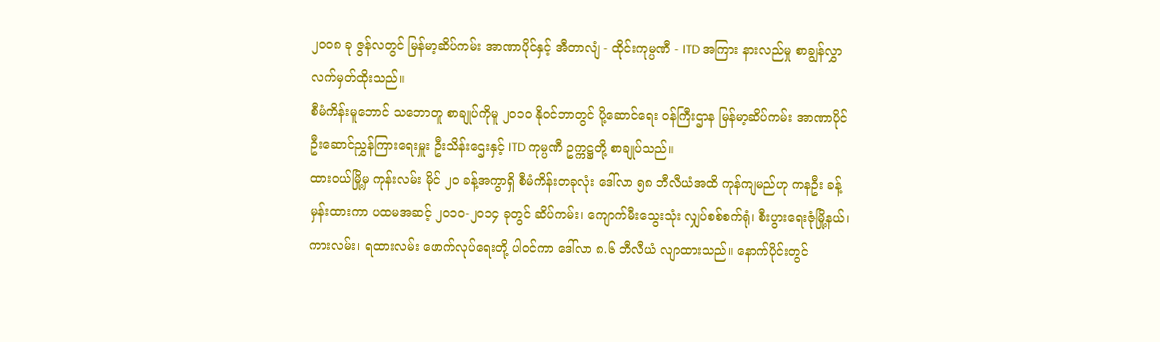၂၀၀၈ ခု ဇွန်လတွင် မြန်မာ့ဆိပ်ကမ်း အာဏာပိုင်နှင့် အီတာလျံ - ထိုင်းကုမ္ပဏီ - ITD အကြား နားလည်မှု စာချွန်လွှာ လက်မှတ်ထိုးသည်။
စီမံကိန်းမူဘောင် သဘောတူ စာချုပ်ကိုမူ ၂၀၁၀ နိုဝင်ဘာတွင် ပို့ဆောင်ရေး ဝန်ကြီးဌာန မြန်မာ့ဆိပ်ကမ်း အာဏာပိုင် ဦးဆောင်ညွှန်ကြားရေးမှူး ဦးသိန်းဌေးနှင့် ITD ကုမ္ပဏီ ဥက္ကဋ္ဌတို့ စာချုပ်သည်။
ထားဝယ်မြို့မှ ကုန်းလမ်း မိုင် ၂၀ ခန့်အကွာရှိ စီမံကိန်းတခုလုံး ဒေါ်လာ ၅၈ ဘီလီယံအထိ ကုန်ကျမည်ဟု ကနဦး ခန့်မှန်းထားကာ ပထမအဆင့် ၂၀၁၀-၂၀၁၄ ခုတွင် ဆိပ်ကမ်း၊ ကျောက်မီးသွေးသုံး လျှပ်စစ်စက်ရုံ၊ စီးပွားရေးဇုံမြို့နယ်၊ ကားလမ်း၊ ရထားလမ်း ဖောက်လုပ်ရေးတို့ ပါဝင်ကာ ဒေါ်လာ ၈.၆ ဘီလီယံ လျာထားသည်။ နောက်ပိုင်းတွင်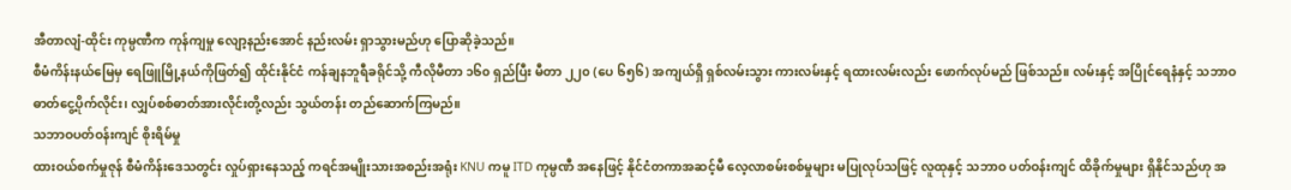အီတာလျံ-ထိုင်း ကုမ္ပဏီက ကုန်ကျမှု လျော့နည်းအောင် နည်းလမ်း ရှာသွားမည်ဟု ပြောဆိုခဲ့သည်။
စီမံကိန်းနယ်မြေမှ ရေဖြူမြို့နယ်ကိုဖြတ်၍ ထိုင်းနိုင်ငံ ကန်ချနဘူရီခရိုင်သို့ ကီလိုမီတာ ၁၆၀ ရှည်ပြီး မီတာ ၂၂၀ (ပေ ၆၅၆) အကျယ်ရှိ ရှစ်လမ်းသွား ကားလမ်းနှင့် ရထားလမ်းလည်း ဖောက်လုပ်မည် ဖြစ်သည်။ လမ်းနှင့် အပြိုင်ရေနံနှင့် သဘာဝဓာတ်ငွေ့ပိုက်လိုင်း၊ လျှပ်စစ်ဓာတ်အားလိုင်းတို့လည်း သွယ်တန်း တည်ဆောက်ကြမည်။
သဘာဝပတ်ဝန်းကျင် စိုးရိမ်မှု
ထားဝယ်စက်မှုဇုန် စီမံကိန်းဒေသတွင်း လှုပ်ရှားနေသည့် ကရင်အမျိုးသားအစည်းအရုံး KNU ကမူ ITD ကုမ္ပဏီ အနေဖြင့် နိုင်ငံတကာအဆင့်မီ လေ့လာစမ်းစစ်မှုများ မပြုလုပ်သဖြင့် လူထုနှင့် သဘာဝ ပတ်ဝန်းကျင် ထိခိုက်မှုများ ရှိနိုင်သည်ဟု အ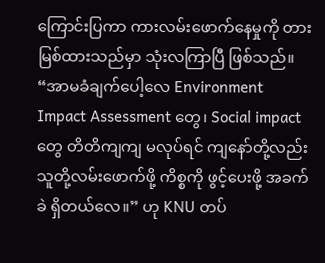ကြောင်းပြကာ ကားလမ်းဖောက်နေမှုကို တားမြစ်ထားသည်မှာ သုံးလကြာပြီ ဖြစ်သည်။
“အာမခံချက်ပေါ့လေ Environment Impact Assessment တွေ၊ Social impact တွေ တိတိကျကျ မလုပ်ရင် ကျနော်တို့လည်း သူတို့လမ်းဖောက်ဖို့ ကိစ္စကို ဖွင့်ပေးဖို့ အခက်ခဲ ရှိတယ်လေ။” ဟု KNU တပ်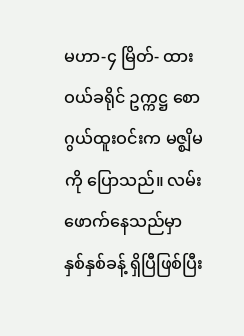မဟာ-၄ မြိတ်- ထားဝယ်ခရိုင် ဥက္ကဋ္ဌ စောဂွယ်ထူးဝင်းက မဇ္စျိမကို ပြောသည်။ လမ်းဖောက်နေသည်မှာ နှစ်နှစ်ခန့် ရှိပြီဖြစ်ပြီး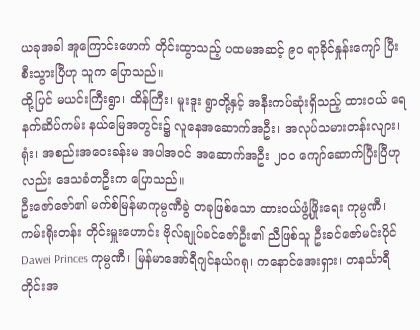ယခုအခါ အူကြောင်းဖောက် တိုင်းထွာသည့် ပထမအဆင့် ၉၀ ရာခိုင်နှုန်းကျော် ပြီးစီးသွားပြီဟု သူက ပြောသည်။
ထို့ပြင် မယင်းကြီးရွာ၊ ထိန်ကြီး၊ မူးဒူး ရွာတို့နှင့် အနီးကပ်ဆုံးရှိသည့် ထားဝယ် ရေနက်ဆိပ်ကမ်း နယ်မြေအတွင်း၌ လူနေအဆောက်အဦး၊ အလုပ်သမားတန်းလျား၊ ရုံး၊ အစည်းအဝေးခန်းမ အပါအဝင် အဆောက်အဦး ၂၀၀ ကျော်ဆောက်ပြီးပြီဟုလည်း ဒေသခံတဦးက ပြောသည်။
ဦးဇော်ဇော်၏ မက်စ်မြန်မာကုမ္ပဏီခွဲ တခုဖြစ်သော ထားဝယ်ဖွံ့ဖြိုးရေး ကုမ္ပဏီ၊ ကမ်းရိုးတန်း တိုင်းမှူးဟောင်း ဗိုလ်ချုပ်ခင်ဇော်ဦး၏ ညီဖြစ်သူ ဦးခင်ဇော်မင်းပိုင် Dawei Princes ကုမ္ပဏီ၊ မြန်မာအော်ရီဂျင်နယ်ဂရု၊ ကနောင်အေးရှား၊ တနင်္သာရီတိုင်းအ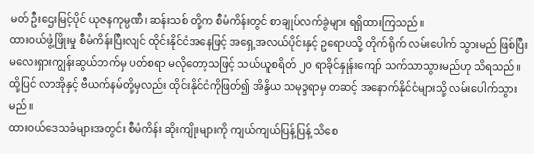မတ် ဦးဌေးမြင့်ပိုင် ယုဇနကုမ္ပဏီ၊ ဆန်းသစ် တို့က စီမံကိန်းတွင် စာချုပ်လက်ခွဲများ ရရှိထားကြသည်။
ထားဝယ်ဖွံ့ဖြိုးမှု စီမံကိန်းပြီးလျင် ထိုင်းနိုင်ငံအနေဖြင့် အရှေ့အလယ်ပိုင်းနှင့် ဥရောပသို့ တိုက်ရိုက် လမ်းပေါက် သွားမည် ဖြစ်ပြီး မလေးရှားကျွန်းဆွယ်ဘက်မှ ပတ်စရာ မလိုတော့သဖြင့် သယ်ယူစရိတ် ၂ဝ ရာခိုင်နှုန်းကျော် သက်သာသွားမည်ဟု သိရသည်။ ထို့ပြင် လာအိုနှင့် ဗီယက်နမ်တို့မှလည်း ထိုင်းနိုင်ငံကိုဖြတ်၍ အိန္ဒိယ သမုဒ္ဒရာမှ တဆင့် အနောက်နိုင်ငံများသို့ လမ်းပေါက်သွားမည်။
ထားဝယ်ဒေသခံများအတွင်း စီမံကိန်း ဆိုးကျိုးများကို ကျယ်ကျယ်ပြန့်ပြန့် သိစေ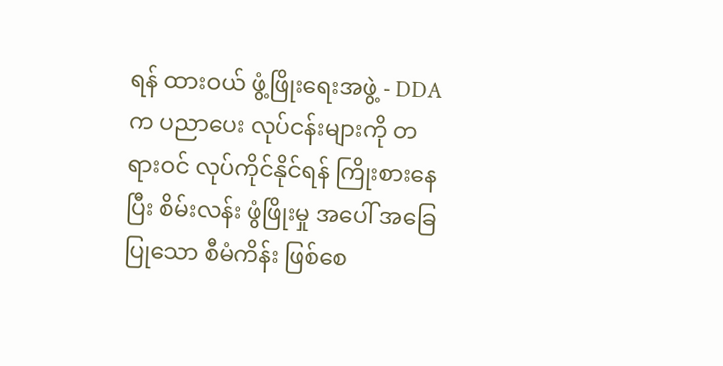ရန် ထားဝယ် ဖွံ့ဖြိုးရေးအဖွဲ့ - DDA က ပညာပေး လုပ်ငန်းများကို တရားဝင် လုပ်ကိုင်နိုင်ရန် ကြိုးစားနေပြီး စိမ်းလန်း ဖွံဖြိုးမှု အပေါ် အခြေပြုသော စီမံကိန်း ဖြစ်စေ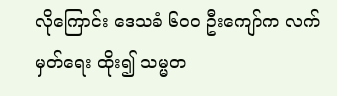လိုကြောင်း ဒေသခံ ၆၀၀ ဦးကျော်က လက်မှတ်ရေး ထိုး၍ သမ္မတ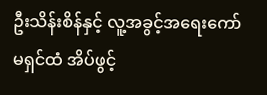ဦးသိန်းစိန်နှင့် လူ့အခွင့်အရေးကော်မရှင်ထံ အိပ်ဖွင့်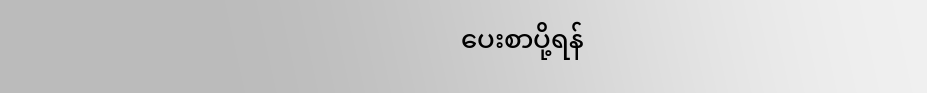ပေးစာပို့ရန်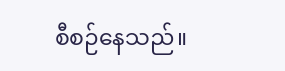စီစဉ်နေသည်။